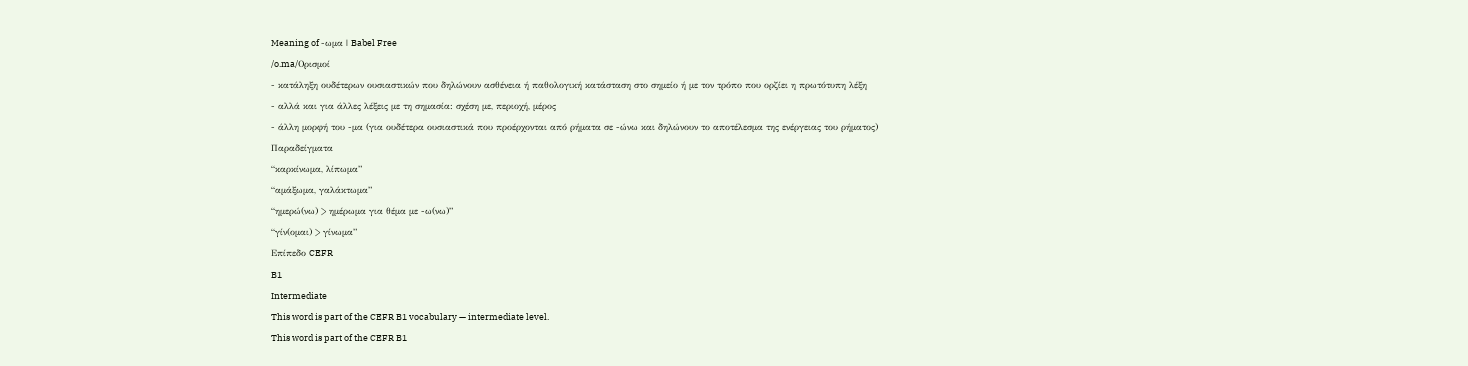Meaning of -ωμα | Babel Free
/o.ma/Ορισμοί
- κατάληξη ουδέτερων ουσιαστικών που δηλώνουν ασθένεια ή παθολογική κατάσταση στο σημείο ή με τον τρόπο που ορζίει η πρωτότυπη λέξη
- αλλά και για άλλες λέξεις με τη σημασία: σχέση με, περιοχή, μέρος
- άλλη μορφή του -μα (για ουδέτερα ουσιαστικά που προέρχονται από ρήματα σε -ώνω και δηλώνουν το αποτέλεσμα της ενέργειας του ρήματος)
Παραδείγματα
“καρκίνωμα, λίπωμα”
“αμάξωμα, γαλάκτωμα”
“ημερώ(νω) > ημέρωμα για θέμα με -ω(νω)”
“γίν(ομαι) > γίνωμα”
Επίπεδο CEFR
B1
Intermediate
This word is part of the CEFR B1 vocabulary — intermediate level.
This word is part of the CEFR B1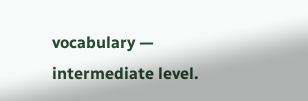vocabulary — intermediate level.